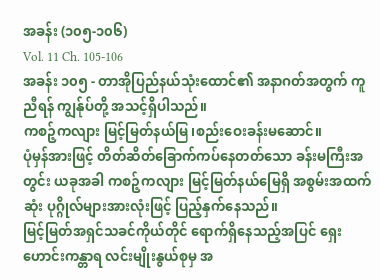အခန်း (၁၀၅-၁၀၆)
Vol. 11 Ch. 105-106
အခန်း ၁၀၅ - တာအိုပြည်နယ်သုံးထောင်၏ အနာဂတ်အတွက် ကူညီရန် ကျွန်ုပ်တို့ အသင့်ရှိပါသည်။
ကစဉ့်ကလျား မြင့်မြတ်နယ်မြ၊စည်းဝေးခန်းမဆောင်။
ပုံမှန်အားဖြင့် တိတ်ဆိတ်ခြောက်ကပ်နေတတ်သော ခန်းမကြီးအတွင်း ယခုအခါ ကစဉ့်ကလျား မြင့်မြတ်နယ်မြေရှိ အစွမ်းအထက်ဆုံး ပုဂ္ဂိုလ်များအားလုံးဖြင့် ပြည့်နှက်နေသည်။
မြင့်မြတ်အရှင်သခင်ကိုယ်တိုင် ရောက်ရှိနေသည့်အပြင် ရှေးဟောင်းကန္တာရ လင်းမျိုးနွယ်စုမှ အ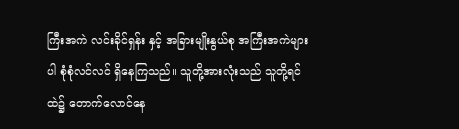ကြီးအကဲ လင်းခိုင်ရှန်း နှင့် အခြားမျိုးနွယ်စု အကြီးအကဲများပါ စုံစုံလင်လင် ရှိနေကြသည်။ သူတို့အားလုံးသည် သူတို့ရင်ထဲ၌ တောက်လောင်နေ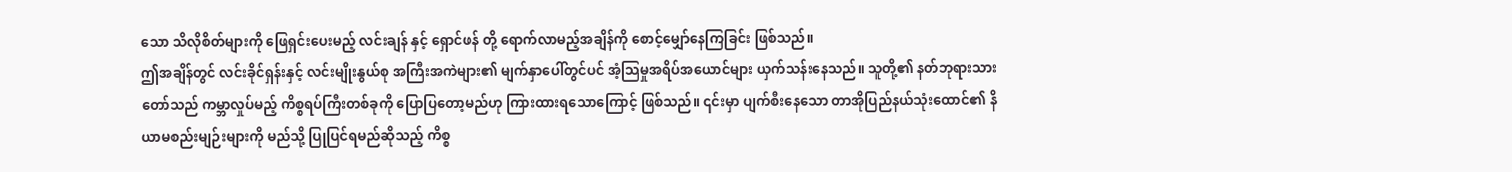သော သိလိုစိတ်များကို ဖြေရှင်းပေးမည့် လင်းချန် နှင့် ရှောင်ဖန် တို့ ရောက်လာမည့်အချိန်ကို စောင့်မျှော်နေကြခြင်း ဖြစ်သည်။
ဤအချိန်တွင် လင်းခိုင်ရှန်းနှင့် လင်းမျိုးနွယ်စု အကြီးအကဲများ၏ မျက်နှာပေါ်တွင်ပင် အံ့သြမှုအရိပ်အယောင်များ ယှက်သန်းနေသည်။ သူတို့၏ နတ်ဘုရားသားတော်သည် ကမ္ဘာလှုပ်မည့် ကိစ္စရပ်ကြီးတစ်ခုကို ပြောပြတော့မည်ဟု ကြားထားရသောကြောင့် ဖြစ်သည်။ ၎င်းမှာ ပျက်စီးနေသော တာအိုပြည်နယ်သုံးထောင်၏ နိယာမစည်းမျဉ်းများကို မည်သို့ ပြုပြင်ရမည်ဆိုသည့် ကိစ္စ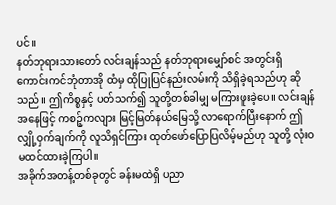ပင်။
နတ်ဘုရားသားတော် လင်းချန်သည် နတ်ဘုရားမျှော်စင် အတွင်းရှိ ကောင်းကင်ဘုံတာအို ထံမှ ထိုပြုပြင်နည်းလမ်းကို သိရှိခဲ့ရသည်ဟု ဆိုသည်။ ဤကိစ္စနှင့် ပတ်သက်၍ သူတို့တစ်ခါမျှ မကြားဖူးခဲ့ပေ။ လင်းချန်အနေဖြင့် ကစဉ့်ကလျား မြင့်မြတ်နယ်မြေသို့ လာရောက်ပြီးနောက် ဤလျှို့ဝှက်ချက်ကို လူသိရှင်ကြား ထုတ်ဖော်ပြောပြလိမ့်မည်ဟု သူတို့ လုံးဝ မထင်ထားခဲ့ကြပါ။
အခိုက်အတန့်တစ်ခုတွင် ခန်းမထဲရှိ ပညာ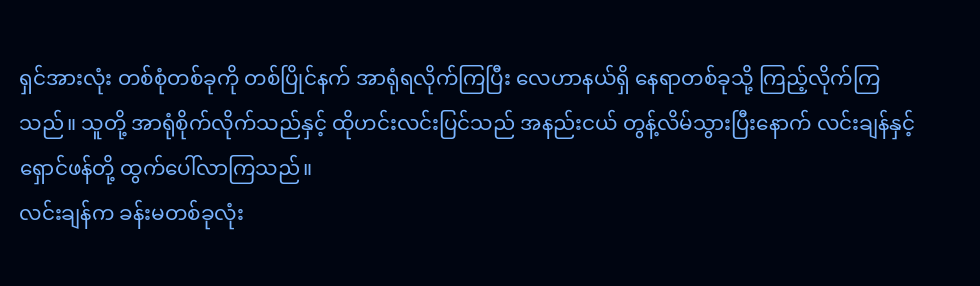ရှင်အားလုံး တစ်စုံတစ်ခုကို တစ်ပြိုင်နက် အာရုံရလိုက်ကြပြီး လေဟာနယ်ရှိ နေရာတစ်ခုသို့ ကြည့်လိုက်ကြသည်။ သူတို့ အာရုံစိုက်လိုက်သည်နှင့် ထိုဟင်းလင်းပြင်သည် အနည်းငယ် တွန့်လိမ်သွားပြီးနောက် လင်းချန်နှင့် ရှောင်ဖန်တို့ ထွက်ပေါ်လာကြသည်။
လင်းချန်က ခန်းမတစ်ခုလုံး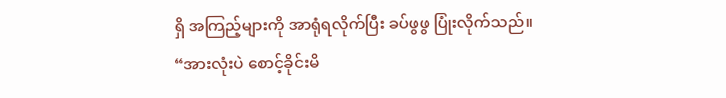ရှိ အကြည့်များကို အာရုံရလိုက်ပြီး ခပ်ဖွဖွ ပြုံးလိုက်သည်။
“အားလုံးပဲ စောင့်ခိုင်းမိ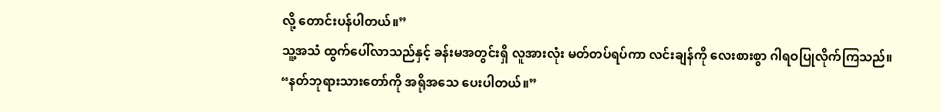လို့ တောင်းပန်ပါတယ်။”
သူ့အသံ ထွက်ပေါ်လာသည်နှင့် ခန်းမအတွင်းရှိ လူအားလုံး မတ်တပ်ရပ်ကာ လင်းချန်ကို လေးစားစွာ ဂါရဝပြုလိုက်ကြသည်။
“နတ်ဘုရားသားတော်ကို အရိုအသေ ပေးပါတယ်။”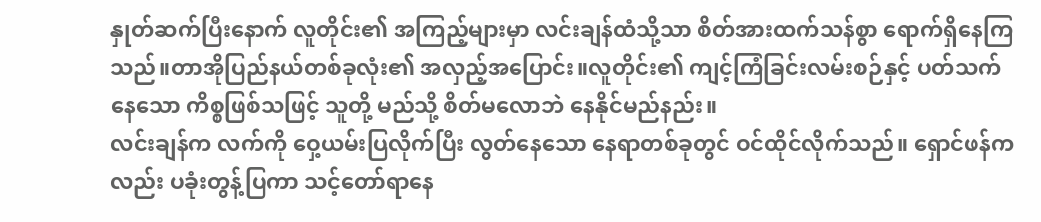နှုတ်ဆက်ပြီးနောက် လူတိုင်း၏ အကြည့်များမှာ လင်းချန်ထံသို့သာ စိတ်အားထက်သန်စွာ ရောက်ရှိနေကြသည်။တာအိုပြည်နယ်တစ်ခုလုံး၏ အလှည့်အပြောင်း။လူတိုင်း၏ ကျင့်ကြံခြင်းလမ်းစဉ်နှင့် ပတ်သက်နေသော ကိစ္စဖြစ်သဖြင့် သူတို့ မည်သို့ စိတ်မလောဘဲ နေနိုင်မည်နည်း။
လင်းချန်က လက်ကို ဝှေ့ယမ်းပြလိုက်ပြီး လွတ်နေသော နေရာတစ်ခုတွင် ဝင်ထိုင်လိုက်သည်။ ရှောင်ဖန်ကလည်း ပခုံးတွန့်ပြကာ သင့်တော်ရာနေ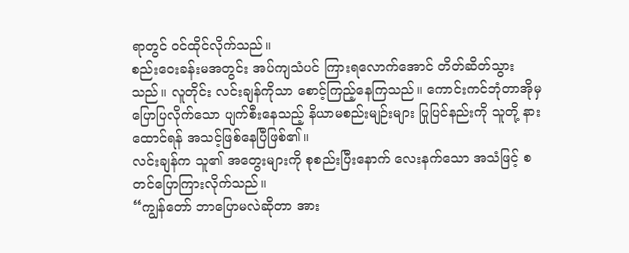ရာတွင် ဝင်ထိုင်လိုက်သည်။
စည်းဝေးခန်းမအတွင်း အပ်ကျသံပင် ကြားရလောက်အောင် တိတ်ဆိတ်သွားသည်။ လူတိုင်း လင်းချန်ကိုသာ စောင့်ကြည့်နေကြသည်။ ကောင်းကင်ဘုံတာအိုမှ ပြောပြလိုက်သော ပျက်စီးနေသည့် နိယာမစည်းမျဉ်းများ ပြုပြင်နည်းကို သူတို့ နားထောင်ရန် အသင့်ဖြစ်နေပြီဖြစ်၏။
လင်းချန်က သူ၏ အတွေးများကို စုစည်းပြီးနောက် လေးနက်သော အသံဖြင့် စတင်ပြောကြားလိုက်သည်။
“ကျွန်တော် ဘာပြောမလဲဆိုတာ အား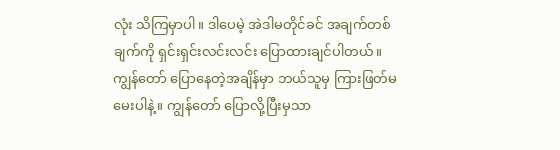လုံး သိကြမှာပါ။ ဒါပေမဲ့ အဲဒါမတိုင်ခင် အချက်တစ်ချက်ကို ရှင်းရှင်းလင်းလင်း ပြောထားချင်ပါတယ်။ ကျွန်တော် ပြောနေတဲ့အချိန်မှာ ဘယ်သူမှ ကြားဖြတ်မမေးပါနဲ့။ ကျွန်တော် ပြောလို့ပြီးမှသာ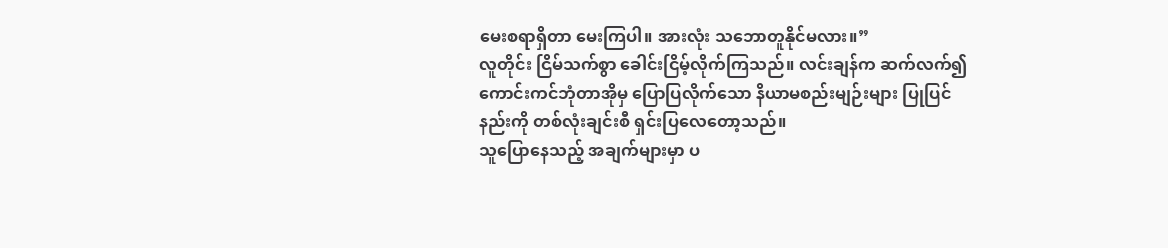မေးစရာရှိတာ မေးကြပါ။ အားလုံး သဘောတူနိုင်မလား။”
လူတိုင်း ငြိမ်သက်စွာ ခေါင်းငြိမ့်လိုက်ကြသည်။ လင်းချန်က ဆက်လက်၍ ကောင်းကင်ဘုံတာအိုမှ ပြောပြလိုက်သော နိယာမစည်းမျဉ်းများ ပြုပြင်နည်းကို တစ်လုံးချင်းစီ ရှင်းပြလေတော့သည်။
သူပြောနေသည့် အချက်များမှာ ပ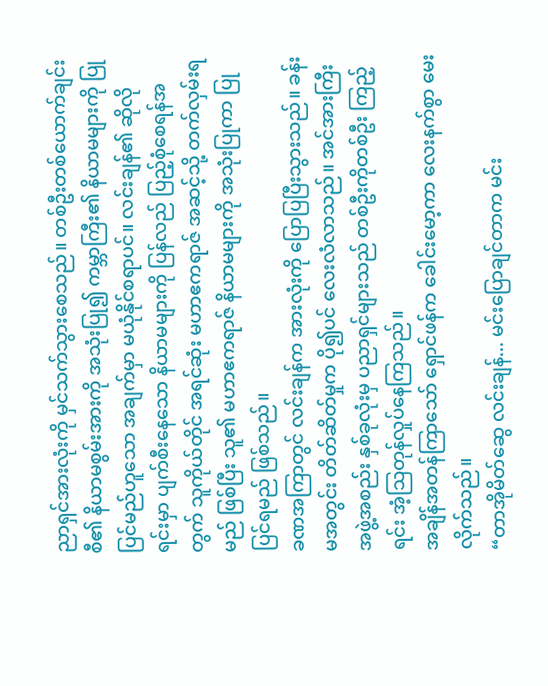ညာရှင်အားလုံးကို မှင်သက်သွားစေသည်။ တစ်ဦးတစ်ယောက်ချင်းစီ၏ နိယာမစွမ်းအားကို အသုံးပြု၍ ကမ္ဘာကြီး၏ နိယာမများကို ပြုပြင်မည်ဟူသော အချက်မှာ မယုံနိုင်စရာပင်။ လင်းချန်၏ ဆိုလိုရင်းမှာ ပျက်စီးနေသော နိယာမများကို ပြန်လည် ပြည့်စုံစေရန်အတွက် သူကိုယ်တိုင် အရင်ဆုံး မဟာဧကရာဇ် အဆင့်သို့ တက်လှမ်းရမည် ဖြစ်ပြီး သူ၏ မဟာဧကရာဇ် နိယာမများကို အသုံးပြုကာ ပြုပြင်ရမည် ဖြစ်သည်။
ခဏအကြာတွင် လင်းချန်က အားလုံးကို ပြောပြပြီးသွားသည်။ ခန်းမအတွင်း တိတ်ဆိတ်မှုက ပို၍ပင် လေးလံလာသည်။ အင်အားကြီး အဖွဲ့အစည်း နှစ်ခုလုံးမှ ပညာရှင်များသည် တစ်ဦးကိုတစ်ဦး ကြည့်ရင်း အံ့သြတုန်လှုပ်နေကြသည်။
အချိန်အတန်ကြာသော် ရှောင်ဖန်က ခေါင်းမော့ကာ လေးနက်စွာ မေးလိုက်သည်။
“တာအိုမိတ်ဆွေ လင်းချန်... မင်းပြောချင်တာက မင်း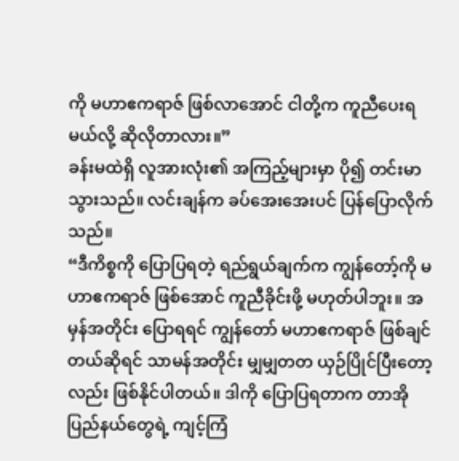ကို မဟာဧကရာဇ် ဖြစ်လာအောင် ငါတို့က ကူညီပေးရမယ်လို့ ဆိုလိုတာလား။”
ခန်းမထဲရှိ လူအားလုံး၏ အကြည့်များမှာ ပို၍ တင်းမာသွားသည်။ လင်းချန်က ခပ်အေးအေးပင် ပြန်ပြောလိုက်သည်။
“ဒီကိစ္စကို ပြောပြရတဲ့ ရည်ရွယ်ချက်က ကျွန်တော့်ကို မဟာဧကရာဇ် ဖြစ်အောင် ကူညီခိုင်းဖို့ မဟုတ်ပါဘူး။ အမှန်အတိုင်း ပြောရရင် ကျွန်တော် မဟာဧကရာဇ် ဖြစ်ချင်တယ်ဆိုရင် သာမန်အတိုင်း မျှမျှတတ ယှဉ်ပြိုင်ပြီးတော့လည်း ဖြစ်နိုင်ပါတယ်။ ဒါကို ပြောပြရတာက တာအိုပြည်နယ်တွေရဲ့ ကျင့်ကြံ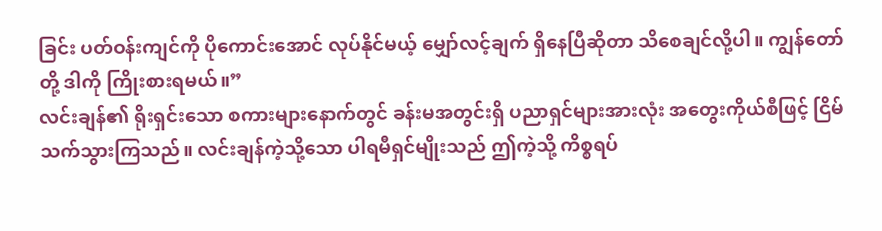ခြင်း ပတ်ဝန်းကျင်ကို ပိုကောင်းအောင် လုပ်နိုင်မယ့် မျှော်လင့်ချက် ရှိနေပြီဆိုတာ သိစေချင်လို့ပါ။ ကျွန်တော်တို့ ဒါကို ကြိုးစားရမယ်။”
လင်းချန်၏ ရိုးရှင်းသော စကားများနောက်တွင် ခန်းမအတွင်းရှိ ပညာရှင်များအားလုံး အတွေးကိုယ်စီဖြင့် ငြိမ်သက်သွားကြသည်။ လင်းချန်ကဲ့သို့သော ပါရမီရှင်မျိုးသည် ဤကဲ့သို့ ကိစ္စရပ်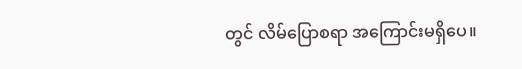တွင် လိမ်ပြောစရာ အကြောင်းမရှိပေ။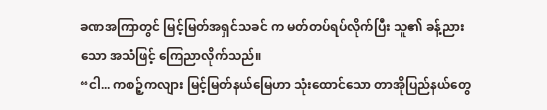ခဏအကြာတွင် မြင့်မြတ်အရှင်သခင် က မတ်တပ်ရပ်လိုက်ပြီး သူ၏ ခန့်ညားသော အသံဖြင့် ကြေညာလိုက်သည်။
“ငါ... ကစဉ့်ကလျား မြင့်မြတ်နယ်မြေဟာ သုံးထောင်သော တာအိုပြည်နယ်တွေ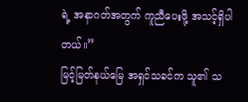ရဲ့ အနာဂတ်အတွက် ကူညီပေးဖို့ အသင့်ရှိပါတယ်။”
မြင့်မြတ်နယ်မြေ အရှင်သခင်က သူ၏ သ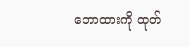ဘောထားကို ထုတ်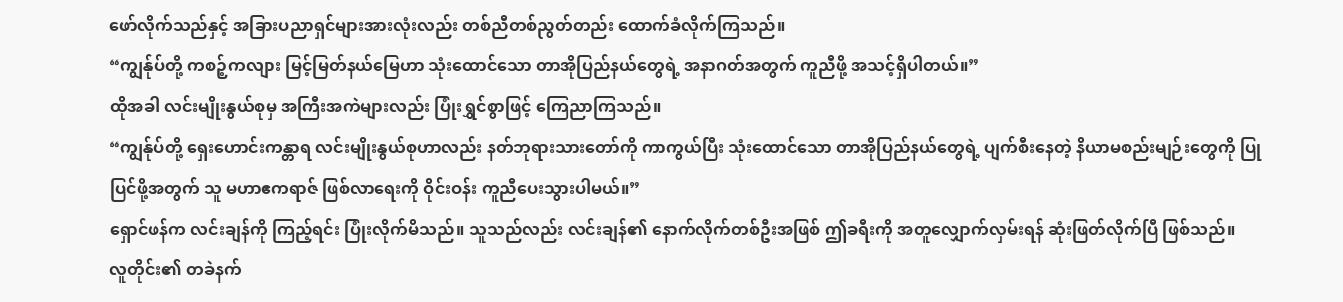ဖော်လိုက်သည်နှင့် အခြားပညာရှင်များအားလုံးလည်း တစ်ညီတစ်ညွတ်တည်း ထောက်ခံလိုက်ကြသည်။
“ကျွန်ုပ်တို့ ကစဉ့်ကလျား မြင့်မြတ်နယ်မြေဟာ သုံးထောင်သော တာအိုပြည်နယ်တွေရဲ့ အနာဂတ်အတွက် ကူညီဖို့ အသင့်ရှိပါတယ်။”
ထိုအခါ လင်းမျိုးနွယ်စုမှ အကြီးအကဲများလည်း ပြုံးရွှင်စွာဖြင့် ကြေညာကြသည်။
“ကျွန်ုပ်တို့ ရှေးဟောင်းကန္တာရ လင်းမျိုးနွယ်စုဟာလည်း နတ်ဘုရားသားတော်ကို ကာကွယ်ပြီး သုံးထောင်သော တာအိုပြည်နယ်တွေရဲ့ ပျက်စီးနေတဲ့ နိယာမစည်းမျဉ်းတွေကို ပြုပြင်ဖို့အတွက် သူ မဟာဧကရာဇ် ဖြစ်လာရေးကို ဝိုင်းဝန်း ကူညီပေးသွားပါမယ်။”
ရှောင်ဖန်က လင်းချန်ကို ကြည့်ရင်း ပြုံးလိုက်မိသည်။ သူသည်လည်း လင်းချန်၏ နောက်လိုက်တစ်ဦးအဖြစ် ဤခရီးကို အတူလျှောက်လှမ်းရန် ဆုံးဖြတ်လိုက်ပြီ ဖြစ်သည်။
လူတိုင်း၏ တခဲနက်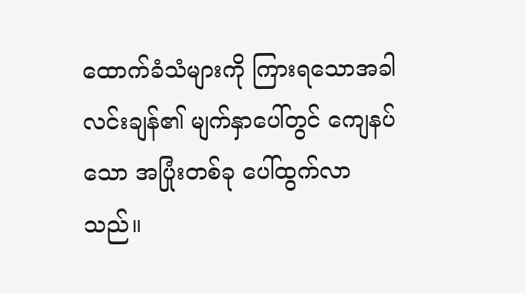ထောက်ခံသံများကို ကြားရသောအခါ လင်းချန်၏ မျက်နှာပေါ်တွင် ကျေနပ်သော အပြုံးတစ်ခု ပေါ်ထွက်လာသည်။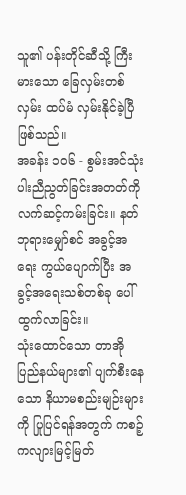သူ၏ ပန်းတိုင်ဆီသို့ ကြီးမားသော ခြေလှမ်းတစ်လှမ်း ထပ်မံ လှမ်းနိုင်ခဲ့ပြီ ဖြစ်သည်။
အခန်း ၁၀၆ - စွမ်းအင်သုံးပါးညီညွတ်ခြင်းအတတ်ကို လက်ဆင့်ကမ်းခြင်း။ နတ်ဘုရားမျှော်စင် အခွင့်အရေး ကွယ်ပျောက်ပြီး အခွင့်အရေးသစ်တစ်ခု ပေါ်ထွက်လာခြင်း။
သုံးထောင်သော တာအိုပြည်နယ်များ၏ ပျက်စီးနေသော နိယာမစည်းမျဉ်းများကို ပြုပြင်ရန်အတွက် ကစဉ့်ကလျားမြင့်မြတ်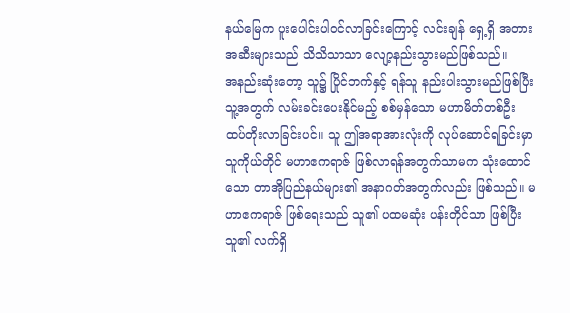နယ်မြေက ပူးပေါင်းပါဝင်လာခြင်းကြောင့် လင်းချန် ရှေ့ရှိ အတားအဆီးများသည် သိသိသာသာ လျော့နည်းသွားမည်ဖြစ်သည်။
အနည်းဆုံးတော့ သူ၌ ပြိုင်ဘက်နှင့် ရန်သူ နည်းပါးသွားမည်ဖြစ်ပြီး သူ့အတွက် လမ်းခင်းပေးနိုင်မည့် စစ်မှန်သော မဟာမိတ်တစ်ဦး ထပ်တိုးလာခြင်းပင်။ သူ ဤအရာအားလုံးကို လုပ်ဆောင်ရခြင်းမှာ သူကိုယ်တိုင် မဟာဧကရာဇ် ဖြစ်လာရန်အတွက်သာမက သုံးထောင်သော တာအိုပြည်နယ်များ၏ အနာဂတ်အတွက်လည်း ဖြစ်သည်။ မဟာဧကရာဇ် ဖြစ်ရေးသည် သူ၏ ပထမဆုံး ပန်းတိုင်သာ ဖြစ်ပြီး သူ၏ လက်ရှိ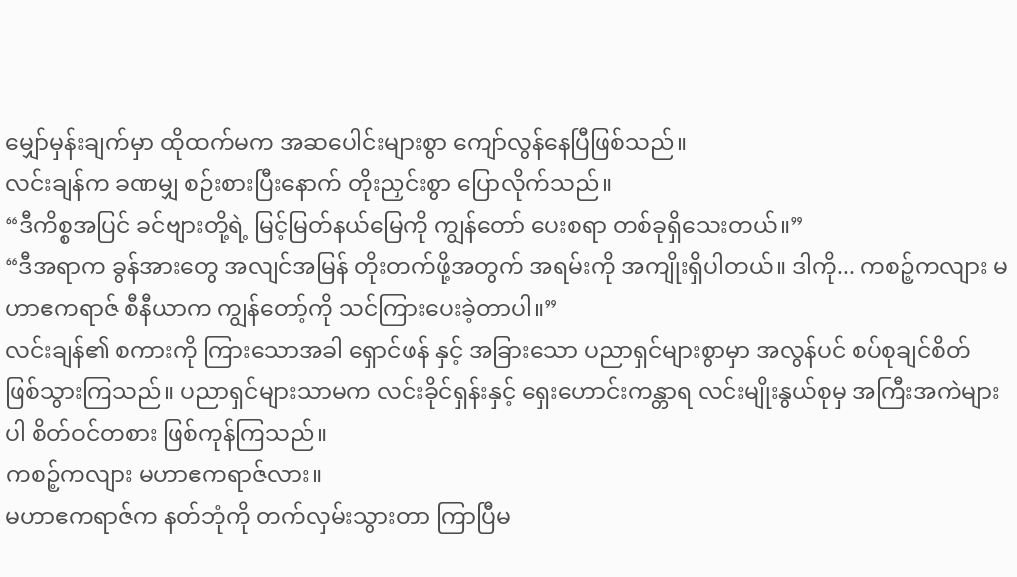မျှော်မှန်းချက်မှာ ထိုထက်မက အဆပေါင်းများစွာ ကျော်လွန်နေပြီဖြစ်သည်။
လင်းချန်က ခဏမျှ စဉ်းစားပြီးနောက် တိုးညှင်းစွာ ပြောလိုက်သည်။
“ဒီကိစ္စအပြင် ခင်ဗျားတို့ရဲ့ မြင့်မြတ်နယ်မြေကို ကျွန်တော် ပေးစရာ တစ်ခုရှိသေးတယ်။”
“ဒီအရာက ခွန်အားတွေ အလျင်အမြန် တိုးတက်ဖို့အတွက် အရမ်းကို အကျိုးရှိပါတယ်။ ဒါကို... ကစဉ့်ကလျား မဟာဧကရာဇ် စီနီယာက ကျွန်တော့်ကို သင်ကြားပေးခဲ့တာပါ။”
လင်းချန်၏ စကားကို ကြားသောအခါ ရှောင်ဖန် နှင့် အခြားသော ပညာရှင်များစွာမှာ အလွန်ပင် စပ်စုချင်စိတ် ဖြစ်သွားကြသည်။ ပညာရှင်များသာမက လင်းခိုင်ရှန်းနှင့် ရှေးဟောင်းကန္တာရ လင်းမျိုးနွယ်စုမှ အကြီးအကဲများပါ စိတ်ဝင်တစား ဖြစ်ကုန်ကြသည်။
ကစဉ့်ကလျား မဟာဧကရာဇ်လား။
မဟာဧကရာဇ်က နတ်ဘုံကို တက်လှမ်းသွားတာ ကြာပြီမ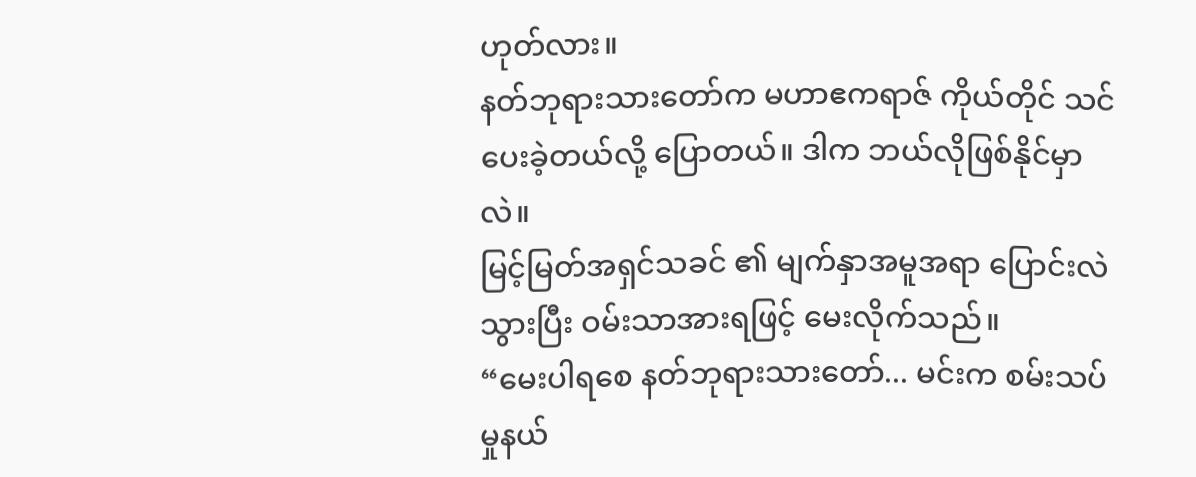ဟုတ်လား။
နတ်ဘုရားသားတော်က မဟာဧကရာဇ် ကိုယ်တိုင် သင်ပေးခဲ့တယ်လို့ ပြောတယ်။ ဒါက ဘယ်လိုဖြစ်နိုင်မှာလဲ။
မြင့်မြတ်အရှင်သခင် ၏ မျက်နှာအမူအရာ ပြောင်းလဲသွားပြီး ဝမ်းသာအားရဖြင့် မေးလိုက်သည်။
“မေးပါရစေ နတ်ဘုရားသားတော်... မင်းက စမ်းသပ်မှုနယ်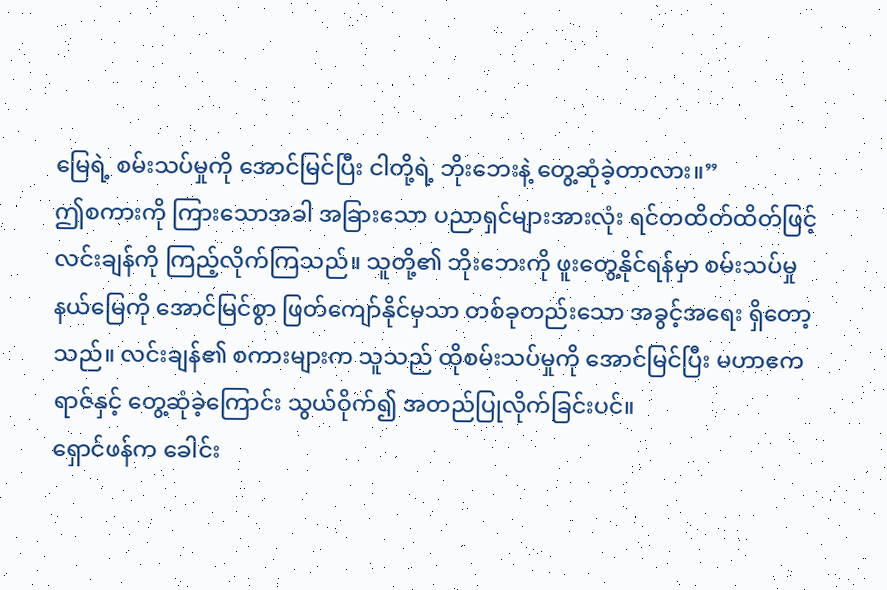မြေရဲ့ စမ်းသပ်မှုကို အောင်မြင်ပြီး ငါတို့ရဲ့ ဘိုးဘေးနဲ့ တွေ့ဆုံခဲ့တာလား။”
ဤစကားကို ကြားသောအခါ အခြားသော ပညာရှင်များအားလုံး ရင်တထိတ်ထိတ်ဖြင့် လင်းချန်ကို ကြည့်လိုက်ကြသည်။ သူတို့၏ ဘိုးဘေးကို ဖူးတွေ့နိုင်ရန်မှာ စမ်းသပ်မှုနယ်မြေကို အောင်မြင်စွာ ဖြတ်ကျော်နိုင်မှသာ တစ်ခုတည်းသော အခွင့်အရေး ရှိတော့သည်။ လင်းချန်၏ စကားများက သူသည် ထိုစမ်းသပ်မှုကို အောင်မြင်ပြီး မဟာဧကရာဇ်နှင့် တွေ့ဆုံခဲ့ကြောင်း သွယ်ဝိုက်၍ အတည်ပြုလိုက်ခြင်းပင်။
ရှောင်ဖန်က ခေါင်း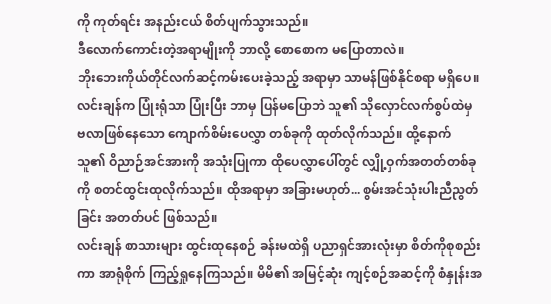ကို ကုတ်ရင်း အနည်းငယ် စိတ်ပျက်သွားသည်။
ဒီလောက်ကောင်းတဲ့အရာမျိုးကို ဘာလို့ စောစောက မပြောတာလဲ။
ဘိုးဘေးကိုယ်တိုင်လက်ဆင့်ကမ်းပေးခဲ့သည့် အရာမှာ သာမန်ဖြစ်နိုင်စရာ မရှိပေ။
လင်းချန်က ပြုံးရုံသာ ပြုံးပြီး ဘာမှ ပြန်မပြောဘဲ သူ၏ သိုလှောင်လက်စွပ်ထဲမှ ဗလာဖြစ်နေသော ကျောက်စိမ်းပေလွှာ တစ်ခုကို ထုတ်လိုက်သည်။ ထို့နောက် သူ၏ ဝိညာဉ်အင်အားကို အသုံးပြုကာ ထိုပေလွှာပေါ်တွင် လျှို့ဝှက်အတတ်တစ်ခုကို စတင်ထွင်းထုလိုက်သည်။ ထိုအရာမှာ အခြားမဟုတ်... စွမ်းအင်သုံးပါးညီညွတ်ခြင်း အတတ်ပင် ဖြစ်သည်။
လင်းချန် စာသားများ ထွင်းထုနေစဉ် ခန်းမထဲရှိ ပညာရှင်အားလုံးမှာ စိတ်ကိုစုစည်းကာ အာရုံစိုက် ကြည့်ရှုနေကြသည်။ မိမိ၏ အမြင့်ဆုံး ကျင့်စဉ်အဆင့်ကို စံနှုန်းအ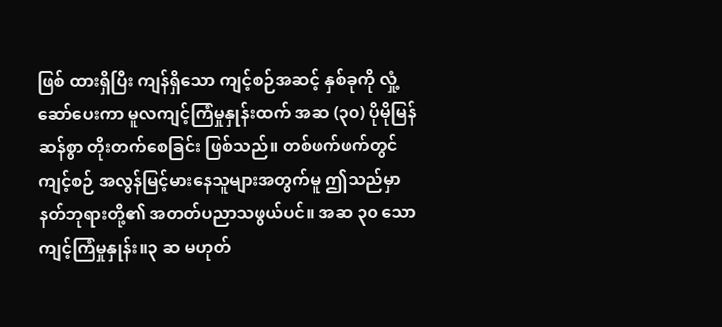ဖြစ် ထားရှိပြီး ကျန်ရှိသော ကျင့်စဉ်အဆင့် နှစ်ခုကို လှုံ့ဆော်ပေးကာ မူလကျင့်ကြံမှုနှုန်းထက် အဆ (၃၀) ပိုမိုမြန်ဆန်စွာ တိုးတက်စေခြင်း ဖြစ်သည်။ တစ်ဖက်ဖက်တွင် ကျင့်စဉ် အလွန်မြင့်မားနေသူများအတွက်မူ ဤသည်မှာ နတ်ဘုရားတို့၏ အတတ်ပညာသဖွယ်ပင်။ အဆ ၃၀ သော ကျင့်ကြံမှုနှုန်း။၃ ဆ မဟုတ်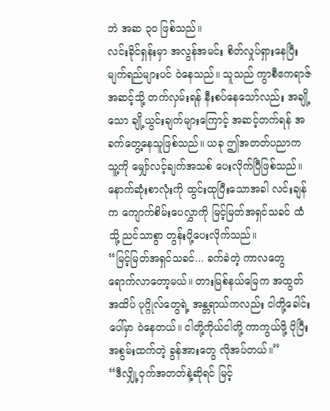ဘဲ အဆ ၃၀ ဖြစ်သည်။
လင်းခိုင်ရှန်းမှာ အလွန်အမင်း စိတ်လှုပ်ရှားနေပြီး မျက်ရည်များပင် ဝဲနေသည်။ သူသည် ကွာစီဧကရာဇ် အဆင့်သို့ တက်လှမ်းရန် နီးစပ်နေသော်လည်း အချို့သော ချို့ယွင်းချက်များကြောင့် အဆင့်တက်ရန် အခက်တွေ့နေသူဖြစ်သည်။ ယခု ဤအတတ်ပညာက သူ့ကို မျှော်လင့်ချက်အသစ် ပေးလိုက်ပြီဖြစ်သည်။
နောက်ဆုံးစာလုံးကို ထွင်းထုပြီးသောအခါ လင်းချန်က ကျောက်စိမ်းပေလွှာကို မြင့်မြတ်အရှင်သခင် ထံသို့ ညင်သာစွာ တွန်းပို့ပေးလိုက်သည်။
“မြင့်မြတ်အရှင်သခင်... ခက်ခဲတဲ့ ကာလတွေ ရောက်လာတော့မယ်။ တားမြစ်နယ်မြေက အထွတ်အထိပ် ပုဂ္ဂိုလ်တွေရဲ့ အန္တရာယ်ကလည်း ငါတို့ခေါင်းပေါ်မှာ ဝဲနေတယ်။ ငါတို့ကိုယ်ငါတို့ ကာကွယ်ဖို့ ပိုပြီး အစွမ်းထက်တဲ့ ခွန်အားတွေ လိုအပ်တယ်။”
“ဒီလျှို့ဝှက်အတတ်နဲ့ဆိုရင် မြင့်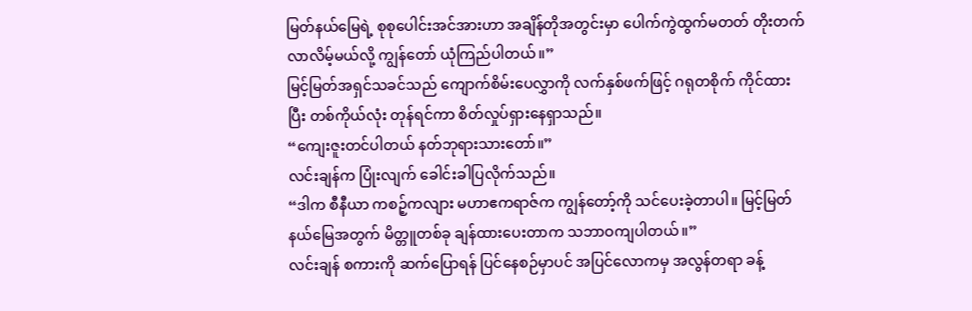မြတ်နယ်မြေရဲ့ စုစုပေါင်းအင်အားဟာ အချိန်တိုအတွင်းမှာ ပေါက်ကွဲထွက်မတတ် တိုးတက်လာလိမ့်မယ်လို့ ကျွန်တော် ယုံကြည်ပါတယ်။”
မြင့်မြတ်အရှင်သခင်သည် ကျောက်စိမ်းပေလွှာကို လက်နှစ်ဖက်ဖြင့် ဂရုတစိုက် ကိုင်ထားပြီး တစ်ကိုယ်လုံး တုန်ရင်ကာ စိတ်လှုပ်ရှားနေရှာသည်။
“ကျေးဇူးတင်ပါတယ် နတ်ဘုရားသားတော်။”
လင်းချန်က ပြုံးလျက် ခေါင်းခါပြလိုက်သည်။
“ဒါက စီနီယာ ကစဉ့်ကလျား မဟာဧကရာဇ်က ကျွန်တော့်ကို သင်ပေးခဲ့တာပါ။ မြင့်မြတ်နယ်မြေအတွက် မိတ္တူတစ်ခု ချန်ထားပေးတာက သဘာဝကျပါတယ်။”
လင်းချန် စကားကို ဆက်ပြောရန် ပြင်နေစဉ်မှာပင် အပြင်လောကမှ အလွန်တရာ ခန့်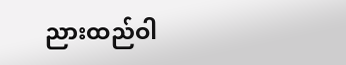ညားထည်ဝါ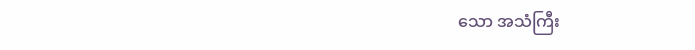သော အသံကြီး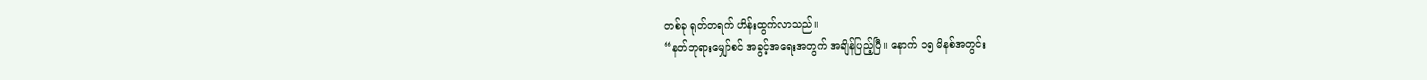တစ်ခု ရုတ်တရက် ဟိန်းထွက်လာသည်။
“နတ်ဘုရားမျှော်စင် အခွင့်အရေးအတွက် အချိန်ပြည့်ပြီ။ နောက် ၁၅ မိနစ်အတွင်း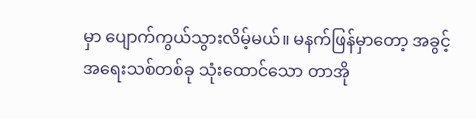မှာ ပျောက်ကွယ်သွားလိမ့်မယ်။ မနက်ဖြန်မှာတော့ အခွင့်အရေးသစ်တစ်ခု သုံးထောင်သော တာအို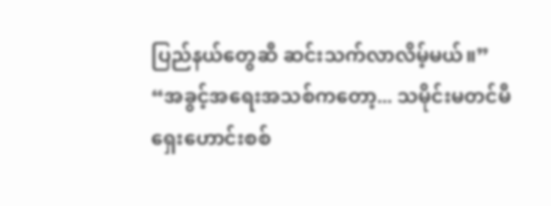ပြည်နယ်တွေဆီ ဆင်းသက်လာလိမ့်မယ်။”
“အခွင့်အရေးအသစ်ကတော့... သမိုင်းမတင်မီ ရှေးဟောင်းစစ်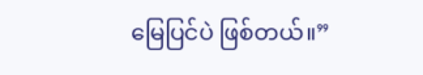မြေပြင်ပဲ ဖြစ်တယ်။”